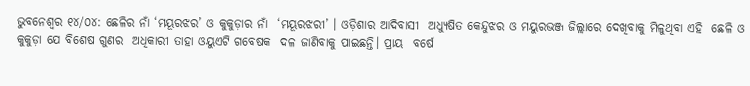ଭୁବନେଶ୍ୱର ୧୪/୦୪: ଛେଳିର ନାଁ ‘ମୟୂରଝର’ ଓ କୁକୁଡ଼ାର ନାଁ  ‘ମୟୂରଝରୀ’ । ଓଡ଼ିଶାର ଆଦିବାସୀ  ଅଧ୍ୟୁଷିତ କେନ୍ଦୁଝର ଓ ମୟୁରଭଞ୍ଜ ଜିଲ୍ଲାରେ ଦେଖିବାକୁ ମିଳୁଥିବା ଏହି  ଛେଳି ଓ କୁକୁଡ଼ା ଯେ ବିଶେଷ ଗୁଣର  ଅଧିକାରୀ ତାହା ଓୟୁଏଟି ଗବେଷକ  ଦଳ ଜାଣିବାକୁ ପାଇଛନ୍ତି। ପ୍ରାୟ  ବର୍ଷେ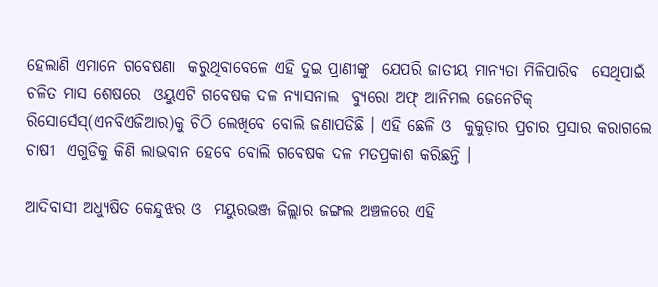ହେଲାଣି ଏମାନେ ଗବେଷଣା  କରୁଥିବାବେଳେ ଏହି ଦୁଇ ପ୍ରାଣୀଙ୍କୁ  ଯେପରି ଜାତୀୟ ମାନ୍ୟତା ମିଳିପାରିବ  ସେଥିପାଇଁ ଚଳିତ ମାସ ଶେଷରେ  ଓୟୁଏଟି ଗବେଷକ ଦଳ ନ୍ୟାସନାଲ  ବ୍ୟୁରୋ ଅଫ୍‌ ଆନିମଲ ଜେନେଟିକ୍‌  ରିସୋର୍ସେସ୍‌(ଏନବିଏଜିଆର)କୁ ଚିଠି ଲେଖିବେ ବୋଲି ଜଣାପଡିଛି । ଏହି ଛେଳି ଓ  କୁକୁଡ଼ାର ପ୍ରଚାର ପ୍ରସାର କରାଗଲେ ଚାଷୀ  ଏଗୁଡିକୁ କିଣି ଲାଭବାନ ହେବେ ବୋଲି ଗବେଷକ ଦଳ ମତପ୍ରକାଶ କରିଛନ୍ତି ।

ଆଦିବାସୀ ଅଧ୍ୟୁଷିତ କେନ୍ଦୁଝର ଓ  ମୟୁରଭଞ୍ଜ ଜିଲ୍ଲାର ଜଙ୍ଗଲ ଅଞ୍ଚଳରେ ଏହି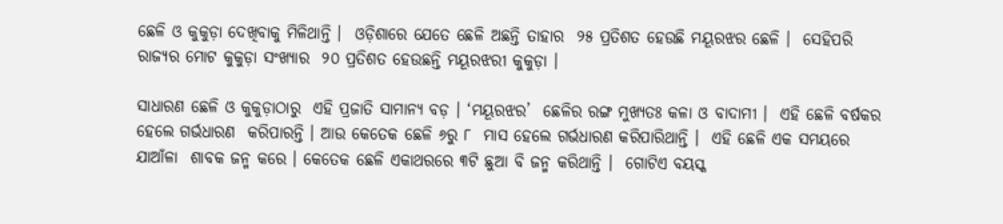ଛେଳି ଓ କୁକୁଡ଼ା ଦେଖିବାକୁ ମିଳିଥାନ୍ତି ।  ଓଡ଼ିଶାରେ ଯେତେ ଛେଳି ଅଛନ୍ତି ତାହାର  ୨୫ ପ୍ରତିଶତ ହେଉଛି ମୟୂରଝର ଛେଳି ।  ସେହିପରି ରାଜ୍ୟର ମୋଟ କୁକୁଡ଼ା ସଂଖ୍ୟାର  ୨୦ ପ୍ରତିଶତ ହେଉଛନ୍ତି ମୟୂରଝରୀ କୁକୁଡ଼ା ।

ସାଧାରଣ ଛେଳି ଓ କୁକୁଡ଼ାଠାରୁ  ଏହି ପ୍ରଜାତି ସାମାନ୍ୟ ବଡ଼ । ‘ମୟୂରଝର’  ଛେଳିର ରଙ୍ଗ ମୁଖ୍ୟତଃ କଳା ଓ ବାଦାମୀ ।  ଏହି ଛେଳି ବର୍ଷକର ହେଲେ ଗର୍ଭଧାରଣ  କରିପାରନ୍ତି । ଆଉ କେତେକ ଛେଳି ୬ରୁ ୮  ମାସ ହେଲେ ଗର୍ଭଧାରଣ କରିପାରିଥାନ୍ତି ।  ଏହି ଛେଳି ଏକ ସମୟରେ ଯାଆଁଳା  ଶାବକ ଜନ୍ମ କରେ । କେତେକ ଛେଳି ଏକାଥରରେ ୩ଟି ଛୁଆ ବି ଜନ୍ମ କରିଥାନ୍ତି ।  ଗୋଟିଏ ବୟସ୍କ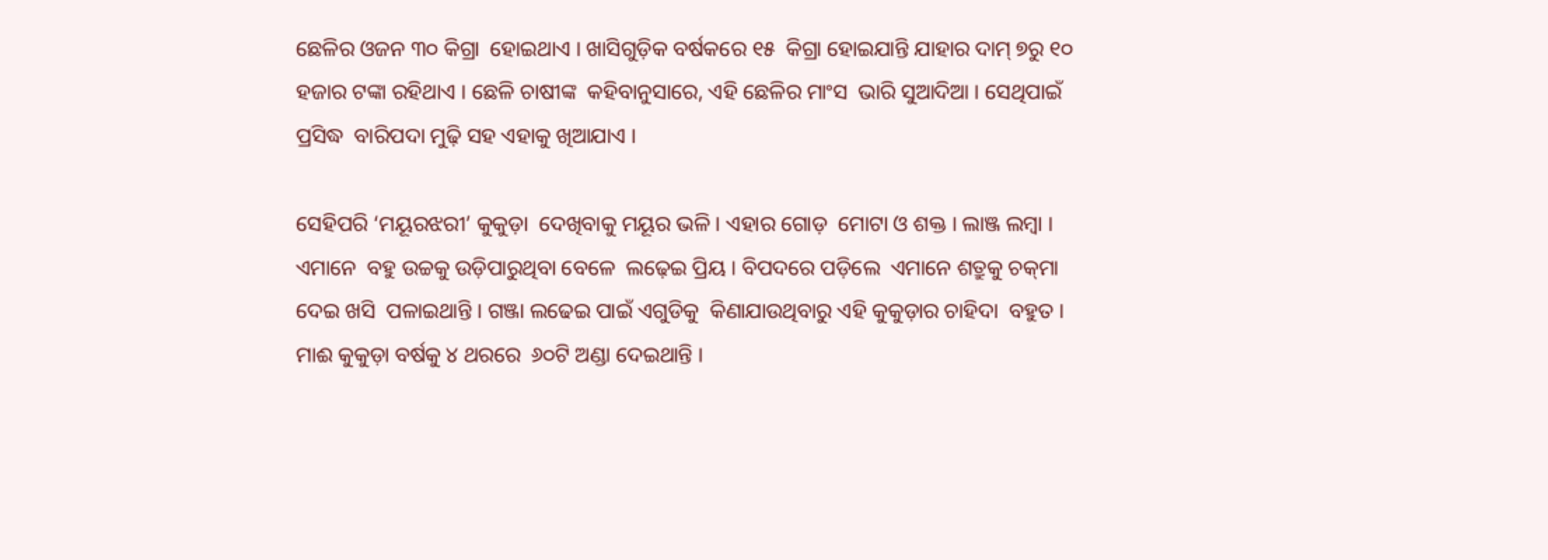ଛେଳିର ଓଜନ ୩୦ କିଗ୍ରା  ହୋଇଥାଏ । ଖାସିଗୁଡ଼ିକ ବର୍ଷକରେ ୧୫  କିଗ୍ରା ହୋଇଯାନ୍ତି ଯାହାର ଦାମ୍‌ ୭ରୁ ୧୦  ହଜାର ଟଙ୍କା ରହିଥାଏ । ଛେଳି ଚାଷୀଙ୍କ  କହିବାନୁସାରେ, ଏହି ଛେଳିର ମାଂସ  ଭାରି ସୁଆଦିଆ । ସେଥିପାଇଁ ପ୍ରସିଦ୍ଧ  ବାରିପଦା ମୁଢ଼ି ସହ ଏହାକୁ ଖିଆଯାଏ ।

ସେହିପରି ‘ମୟୂରଝରୀ’ କୁକୁଡ଼ା  ଦେଖିବାକୁ ମୟୂର ଭଳି । ଏହାର ଗୋଡ଼  ମୋଟା ଓ ଶକ୍ତ । ଲାଞ୍ଜ ଲମ୍ବା । ଏମାନେ  ବହୁ ଉଚ୍ଚକୁ ଉଡ଼ିପାରୁଥିବା ବେଳେ  ଲଢ଼େଇ ପ୍ରିୟ । ବିପଦରେ ପଡ଼ିଲେ  ଏମାନେ ଶତ୍ରୁକୁ ଚକ୍‌ମା ଦେଇ ଖସି  ପଳାଇଥାନ୍ତି । ଗଞ୍ଜା ଲଢେଇ ପାଇଁ ଏଗୁଡିକୁ  କିଣାଯାଉଥିବାରୁ ଏହି କୁକୁଡ଼ାର ଚାହିଦା  ବହୁତ । ମାଈ କୁକୁଡ଼ା ବର୍ଷକୁ ୪ ଥରରେ  ୬୦ଟି ଅଣ୍ଡା ଦେଇଥାନ୍ତି ।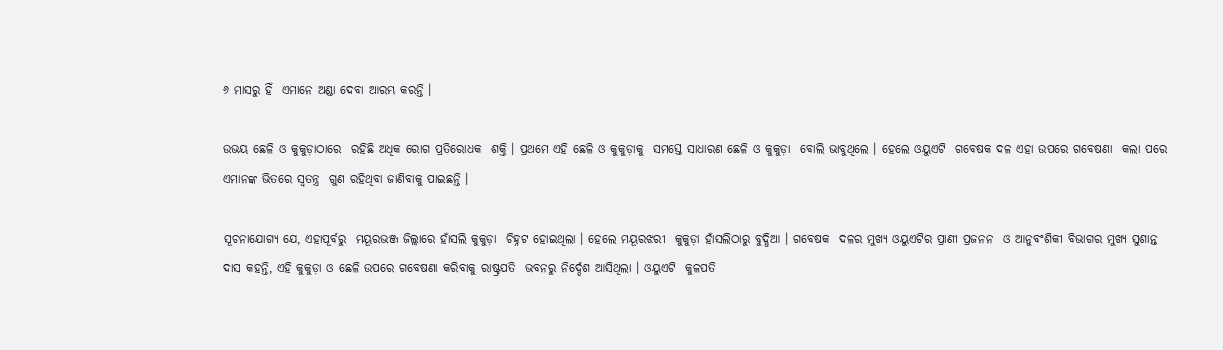୬ ମାସରୁ ହିଁ  ଏମାନେ ଅଣ୍ଡା ଦେବା ଆରମ୍ଭ କରନ୍ତି ।

ଉଭୟ ଛେଳି ଓ କୁକୁଡ଼ାଠାରେ  ରହିଛି ଅଧିକ ରୋଗ ପ୍ରତିରୋଧକ  ଶକ୍ତି । ପ୍ରଥମେ ଏହି ଛେଳି ଓ କୁକୁଡ଼ାକୁ  ସମସ୍ତେ ସାଧାରଣ ଛେଳି ଓ କୁକୁଡ଼ା  ବୋଲି ଭାବୁଥିଲେ । ହେଲେ ଓୟୁଏଟି  ଗବେଷକ ଦଳ ଏହା ଉପରେ ଗବେଷଣା  କଲା ପରେ ଏମାନଙ୍କ ଭିତରେ ସ୍ୱତନ୍ତ୍ର  ଗୁଣ ରହିଥିବା ଜାଣିବାକୁ ପାଇଛନ୍ତି ।

ସୂଚନାଯୋଗ୍ୟ ଯେ, ଏହାପୂର୍ବରୁ  ମୟୂରଭଞ୍ଜ ଜିଲ୍ଲାରେ ହାଁସଲି କୁକୁଡ଼ା  ଚିହ୍ନଟ ହୋଇଥିଲା । ହେଲେ ମୟୂରଝରୀ  କୁକୁଡ଼ା ହାଁସଲିଠାରୁ ବୁଦ୍ଧିଆ । ଗବେଷକ  ଦଳର ମୁଖ୍ୟ ଓୟୁଏଟିର ପ୍ରାଣୀ ପ୍ରଜନନ  ଓ ଆନୁବଂଶିକୀ ବିଭାଗର ମୁଖ୍ୟ ସୁଶାନ୍ତ  ଦାସ କହନ୍ତି, ଏହି କୁକୁଡ଼ା ଓ ଛେଳି ଉପରେ ଗବେଷଣା କରିବାକୁ ରାଷ୍ଟ୍ରପତି  ଭବନରୁ ନିର୍ଦ୍ଦେଶ ଆସିଥିଲା । ଓୟୁଏଟି  କୁଳପତି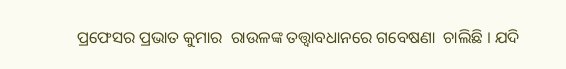ପ୍ରଫେସର ପ୍ରଭାତ କୁମାର  ରାଉଳଙ୍କ ତତ୍ତ୍ୱାବଧାନରେ ଗବେଷଣା  ଚାଲିଛି । ଯଦି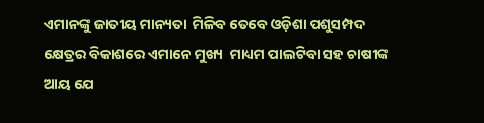ଏମାନଙ୍କୁ ଜାତୀୟ ମାନ୍ୟତା  ମିଳିବ ତେବେ ଓଡ଼ିଶା ପଶୁସମ୍ପଦ  କ୍ଷେତ୍ରର ବିକାଶରେ ଏମାନେ ମୁଖ୍ୟ  ମାଧ୍ୟମ ପାଲଟିବା ସହ ଚାଷୀଙ୍କ ଆୟ ଯେ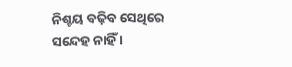ନିଶ୍ଚୟ ବଢ଼ିବ ସେଥିରେ ସନ୍ଦେହ ନାହିଁ ।